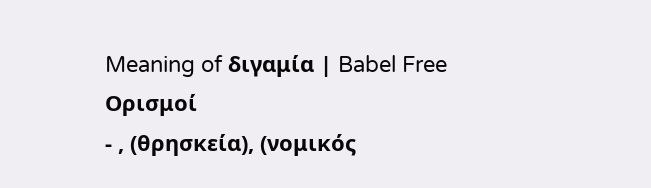Meaning of διγαμία | Babel Free
Ορισμοί
- , (θρησκεία), (νομικός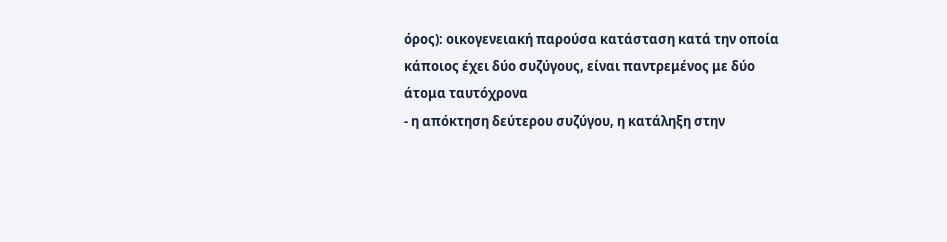όρος): οικογενειακή παρούσα κατάσταση κατά την οποία κάποιος έχει δύο συζύγους, είναι παντρεμένος με δύο άτομα ταυτόχρονα
- η απόκτηση δεύτερου συζύγου, η κατάληξη στην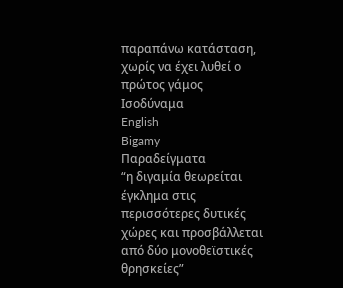παραπάνω κατάσταση, χωρίς να έχει λυθεί ο πρώτος γάμος
Ισοδύναμα
English
Bigamy
Παραδείγματα
“η διγαμία θεωρείται έγκλημα στις περισσότερες δυτικές χώρες και προσβάλλεται από δύο μονοθεϊστικές θρησκείες”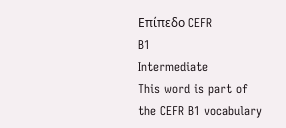Επίπεδο CEFR
B1
Intermediate
This word is part of the CEFR B1 vocabulary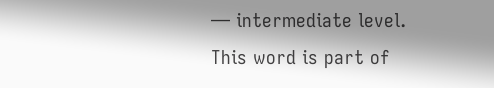— intermediate level.
This word is part of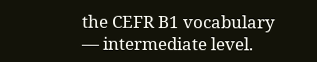the CEFR B1 vocabulary — intermediate level.